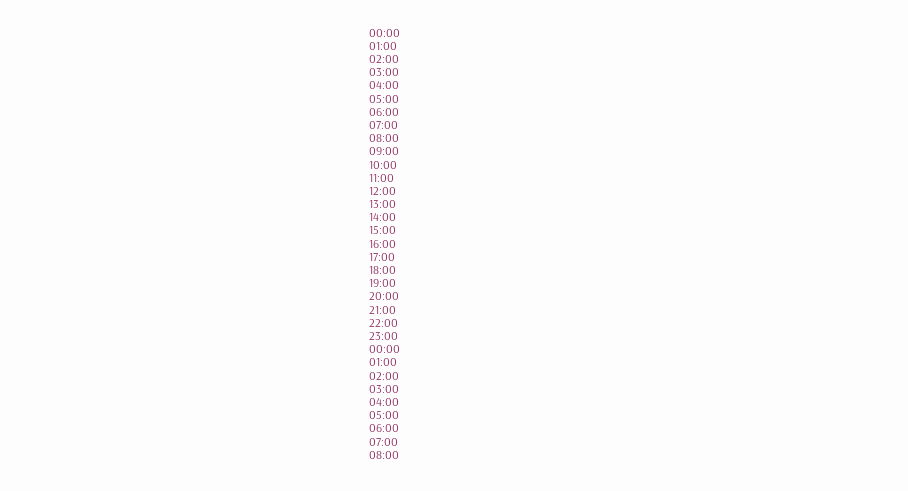00:00
01:00
02:00
03:00
04:00
05:00
06:00
07:00
08:00
09:00
10:00
11:00
12:00
13:00
14:00
15:00
16:00
17:00
18:00
19:00
20:00
21:00
22:00
23:00
00:00
01:00
02:00
03:00
04:00
05:00
06:00
07:00
08:00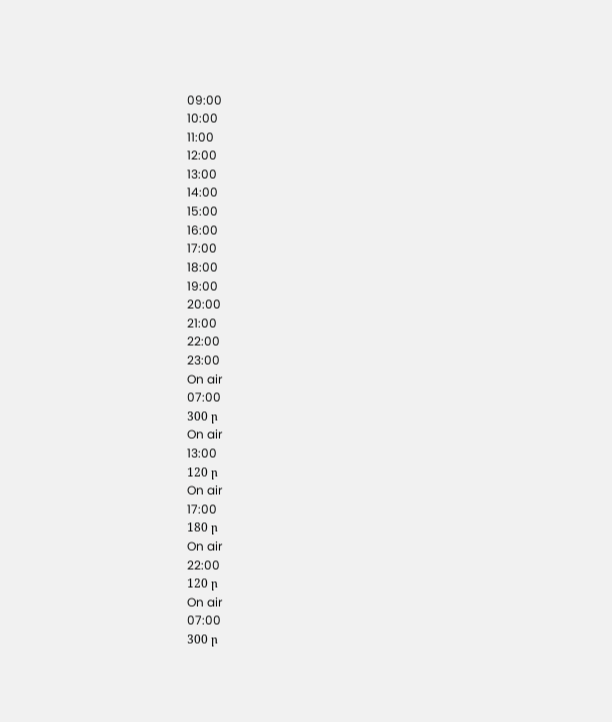09:00
10:00
11:00
12:00
13:00
14:00
15:00
16:00
17:00
18:00
19:00
20:00
21:00
22:00
23:00
On air
07:00
300 ր
On air
13:00
120 ր
On air
17:00
180 ր
On air
22:00
120 ր
On air
07:00
300 ր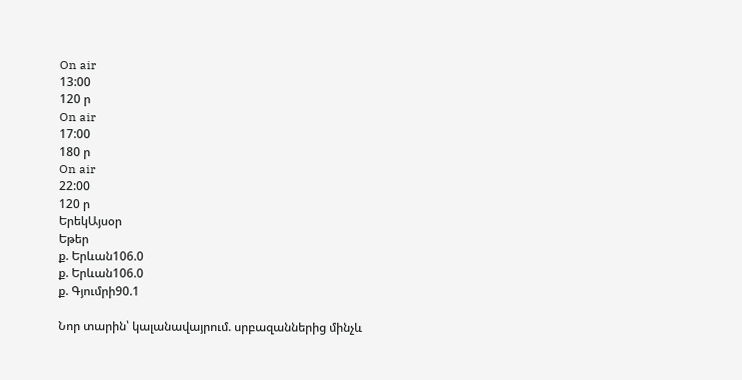On air
13:00
120 ր
On air
17:00
180 ր
On air
22:00
120 ր
ԵրեկԱյսօր
Եթեր
ք. Երևան106.0
ք. Երևան106.0
ք. Գյումրի90.1

Նոր տարին՝ կալանավայրում. սրբազաններից մինչև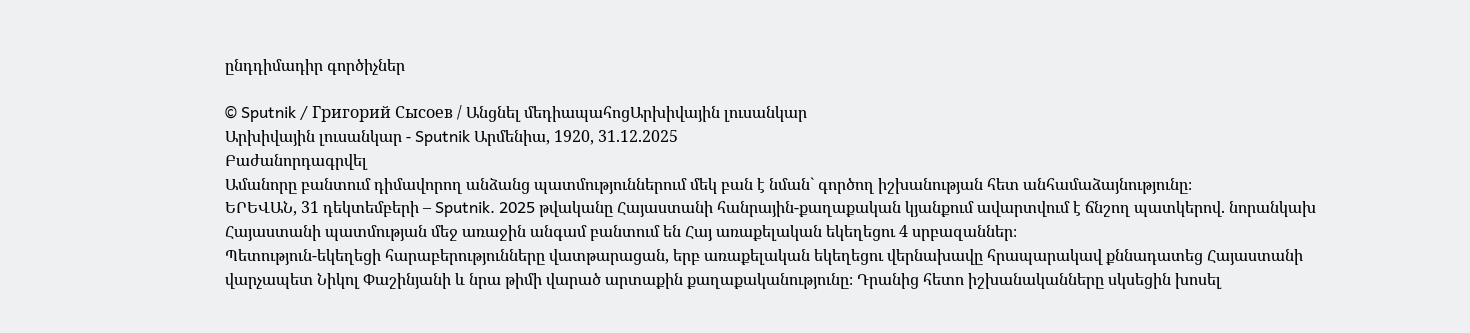ընդդիմադիր գործիչներ

© Sputnik / Григорий Сысоев / Անցնել մեդիապահոցԱրխիվային լուսանկար
Արխիվային լուսանկար - Sputnik Արմենիա, 1920, 31.12.2025
Բաժանորդագրվել
Ամանորը բանտում դիմավորող անձանց պատմություններում մեկ բան է նման` գործող իշխանության հետ անհամաձայնությունը։
ԵՐԵՎԱՆ, 31 դեկտեմբերի – Sputnik. 2025 թվականը Հայաստանի հանրային-քաղաքական կյանքում ավարտվում է ճնշող պատկերով. նորանկախ Հայաստանի պատմության մեջ առաջին անգամ բանտում են Հայ առաքելական եկեղեցու 4 սրբազաններ։
Պետություն-եկեղեցի հարաբերությունները վատթարացան, երբ առաքելական եկեղեցու վերնախավը հրապարակավ քննադատեց Հայաստանի վարչապետ Նիկոլ Փաշինյանի և նրա թիմի վարած արտաքին քաղաքականությունը։ Դրանից հետո իշխանականները սկսեցին խոսել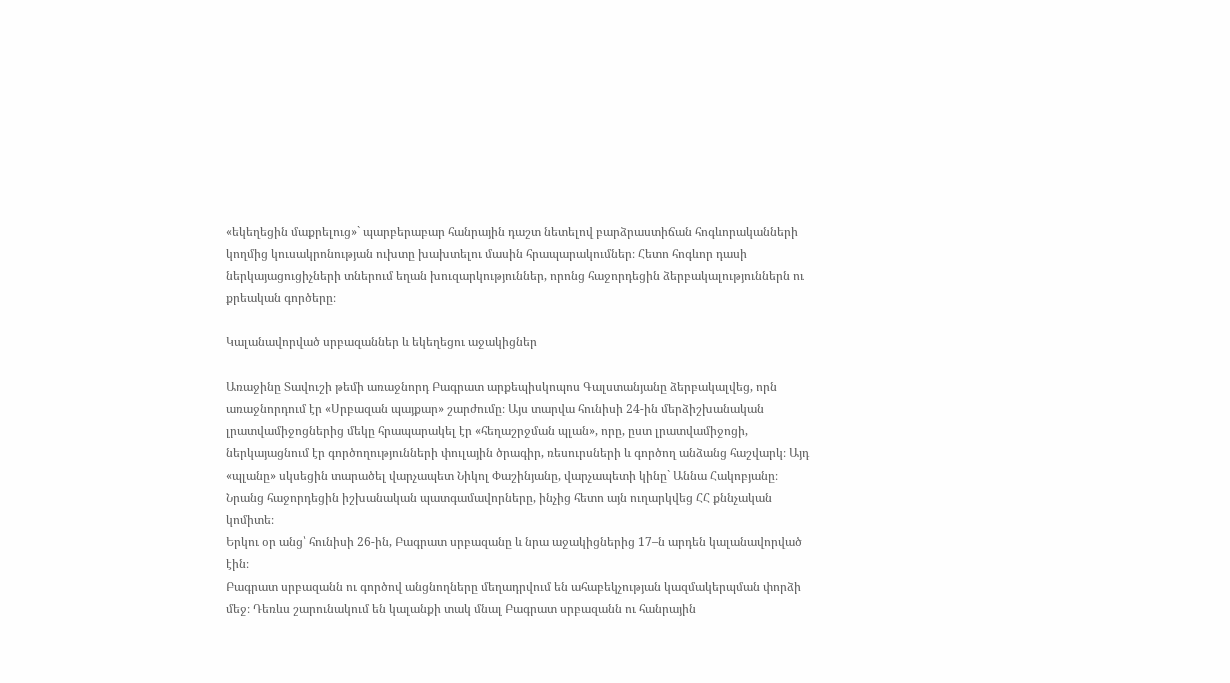«եկեղեցին մաքրելուց»` պարբերաբար հանրային դաշտ նետելով բարձրաստիճան հոգևորականների կողմից կուսակրոնության ուխտը խախտելու մասին հրապարակումներ։ Հետո հոգևոր դասի ներկայացուցիչների տներում եղան խուզարկություններ, որոնց հաջորդեցին ձերբակալություններն ու քրեական գործերը։

Կալանավորված սրբազաններ և եկեղեցու աջակիցներ

Առաջինը Տավուշի թեմի առաջնորդ Բագրատ արքեպիսկոպոս Գալստանյանը ձերբակալվեց, որն առաջնորդում էր «Սրբազան պայքար» շարժումը։ Այս տարվա հունիսի 24-ին մերձիշխանական լրատվամիջոցներից մեկը հրապարակել էր «հեղաշրջման պլան», որը, ըստ լրատվամիջոցի, ներկայացնում էր գործողությունների փուլային ծրագիր, ռեսուրսների և գործող անձանց հաշվարկ։ Այդ «պլանը» սկսեցին տարածել վարչապետ Նիկոլ Փաշինյանը, վարչապետի կինը` Աննա Հակոբյանը։ Նրանց հաջորդեցին իշխանական պատգամավորները, ինչից հետո այն ուղարկվեց ՀՀ քննչական կոմիտե։
Երկու օր անց՝ հունիսի 26-ին, Բագրատ սրբազանը և նրա աջակիցներից 17–ն արդեն կալանավորված էին։
Բագրատ սրբազանն ու գործով անցնողները մեղադրվում են ահաբեկչության կազմակերպման փորձի մեջ։ Դեռևս շարունակում են կալանքի տակ մնալ Բագրատ սրբազանն ու հանրային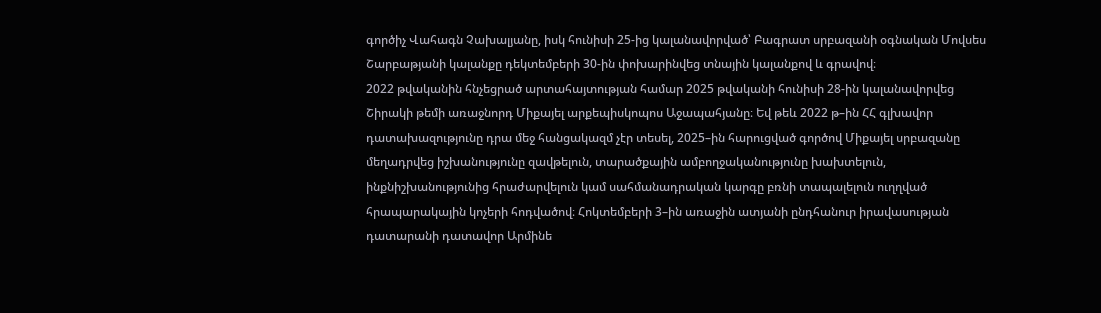գործիչ Վահագն Չախալյանը, իսկ հունիսի 25-ից կալանավորված՝ Բագրատ սրբազանի օգնական Մովսես Շարբաթյանի կալանքը դեկտեմբերի 30-ին փոխարինվեց տնային կալանքով և գրավով։
2022 թվականին հնչեցրած արտահայտության համար 2025 թվականի հունիսի 28-ին կալանավորվեց Շիրակի թեմի առաջնորդ Միքայել արքեպիսկոպոս Աջապահյանը։ Եվ թեև 2022 թ–ին ՀՀ գլխավոր դատախազությունը դրա մեջ հանցակազմ չէր տեսել, 2025–ին հարուցված գործով Միքայել սրբազանը մեղադրվեց իշխանությունը զավթելուն, տարածքային ամբողջականությունը խախտելուն, ինքնիշխանությունից հրաժարվելուն կամ սահմանադրական կարգը բռնի տապալելուն ուղղված հրապարակային կոչերի հոդվածով։ Հոկտեմբերի 3–ին առաջին ատյանի ընդհանուր իրավասության դատարանի դատավոր Արմինե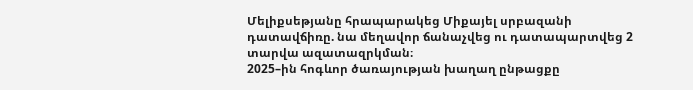Մելիքսեթյանը հրապարակեց Միքայել սրբազանի դատավճիռը. նա մեղավոր ճանաչվեց ու դատապարտվեց 2 տարվա ազատազրկման։
2025–ին հոգևոր ծառայության խաղաղ ընթացքը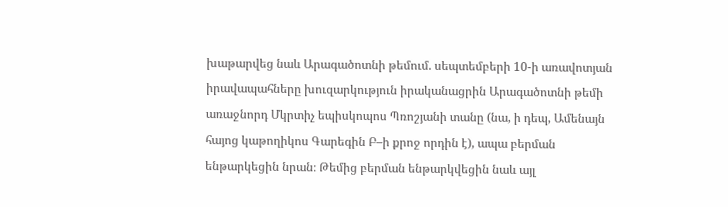խաթարվեց նաև Արագածոտնի թեմում. սեպտեմբերի 10-ի առավոտյան իրավապահները խուզարկություն իրականացրին Արագածոտնի թեմի առաջնորդ Մկրտիչ եպիսկոպոս Պռոշյանի տանը (նա, ի դեպ, Ամենայն հայոց կաթողիկոս Գարեգին Բ–ի քրոջ որդին է), ապա բերման ենթարկեցին նրան։ Թեմից բերման ենթարկվեցին նաև այլ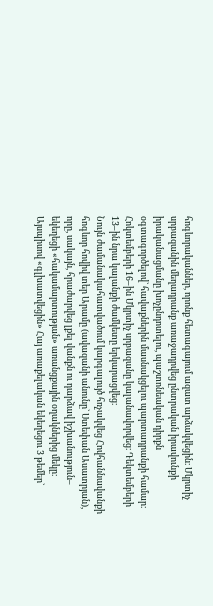հոգևորականներ, որոնք հետագայում ազատ արձակվեցին։ Մկրտիչ սրբազանին մեղադրանք առաջադրվեց ընտրական իրավունքի իրականացմանը խոչընդոտելու, պաշտոնեական դիրքն օգտագործելով` հավաքներին մասնակցելու պարտադրանքի համար։ Հոկտեմբերի 16–ին Մկրտիչ սրբազանը կալանավորվեց։ Դեկտեմբերի 13–ին նրա կալանքի ժամկետը երկարացվեց։
Նույն ժամանակահատվածում կարգալույծ հռչակվեց Հովհաննավանքի հոգևոր հովիվ տեր Արամը (ավազանի անունը` Ստեփան Ասատրյան), որը, սակայն, հրաժարվեց լքել վանքն ու դարձավ իշխանություն– եկեղեցի «հակամարտության» առանցքային օղակներից մեկը։
Այսպիսով «գլխատվեցին» Հայ առաքելական եկեղեցու 3 թեմեր`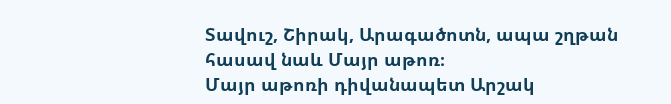Տավուշ, Շիրակ, Արագածոտն, ապա շղթան հասավ նաև Մայր աթոռ։
Մայր աթոռի դիվանապետ Արշակ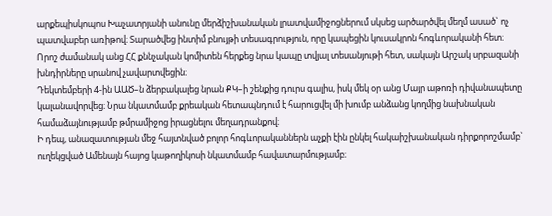արքեպիսկոպոս Խաչատրյանի անունը մերձիշխանական լրատվամիջոցներում սկսեց արծարծվել մեղմ ասած` ոչ պատվաբեր առիթով։ Տարածվեց ինտիմ բնույթի տեսագրություն, որը կապեցին կուսակրոն հոգևորականի հետ։ Որոշ ժամանակ անց ՀՀ քննչական կոմիտեն հերքեց նրա կապը տվյալ տեսանյութի հետ, սակայն Արշակ սրբազանի խնդիրները սրանով չավարտվեցին։
Դեկտեմբերի 4-ին ԱԱԾ–ն ձերբակալեց նրան ՔԿ–ի շենքից դուրս գալիս, իսկ մեկ օր անց Մայր աթոռի դիվանապետը կալանավորվեց։ Նրա նկատմամբ քրեական հետապնդում է հարուցվել մի խումբ անձանց կողմից նախնական համաձայնությամբ թմրամիջոց իրացնելու մեղադրանքով։
Ի դեպ, անազատության մեջ հայտնված բոլոր հոգևորականներն աչքի էին ընկել հակաիշխանական դիրքորոշմամբ` ուղեկցված Ամենայն հայոց կաթողիկոսի նկատմամբ հավատարմությամբ։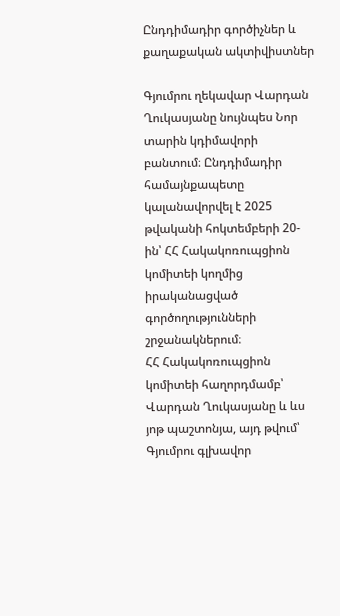Ընդդիմադիր գործիչներ և քաղաքական ակտիվիստներ

Գյումրու ղեկավար Վարդան Ղուկասյանը նույնպես Նոր տարին կդիմավորի բանտում։ Ընդդիմադիր համայնքապետը կալանավորվել է 2025 թվականի հոկտեմբերի 20-ին՝ ՀՀ Հակակոռուպցիոն կոմիտեի կողմից իրականացված գործողությունների շրջանակներում։
ՀՀ Հակակոռուպցիոն կոմիտեի հաղորդմամբ՝ Վարդան Ղուկասյանը և ևս յոթ պաշտոնյա, այդ թվում՝ Գյումրու գլխավոր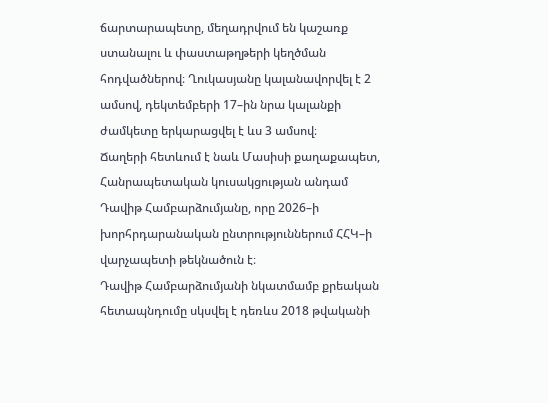ճարտարապետը, մեղադրվում են կաշառք ստանալու և փաստաթղթերի կեղծման հոդվածներով։ Ղուկասյանը կալանավորվել է 2 ամսով, դեկտեմբերի 17–ին նրա կալանքի ժամկետը երկարացվել է ևս 3 ամսով։
Ճաղերի հետևում է նաև Մասիսի քաղաքապետ, Հանրապետական կուսակցության անդամ Դավիթ Համբարձումյանը, որը 2026–ի խորհրդարանական ընտրություններում ՀՀԿ–ի վարչապետի թեկնածուն է։
Դավիթ Համբարձումյանի նկատմամբ քրեական հետապնդումը սկսվել է դեռևս 2018 թվականի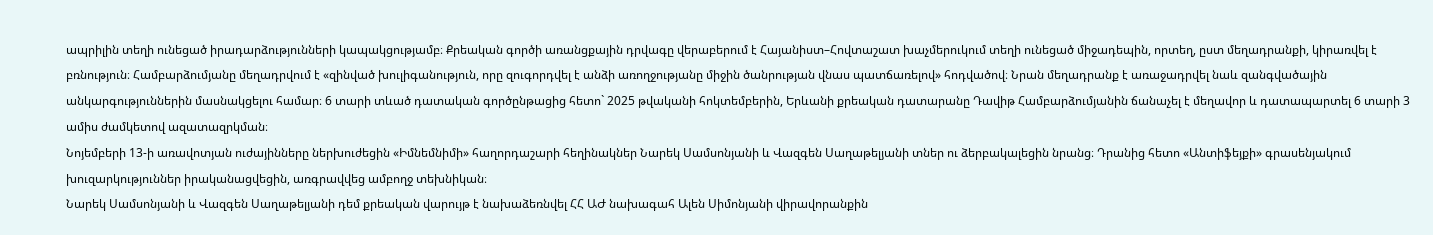ապրիլին տեղի ունեցած իրադարձությունների կապակցությամբ։ Քրեական գործի առանցքային դրվագը վերաբերում է Հայանիստ–Հովտաշատ խաչմերուկում տեղի ունեցած միջադեպին, որտեղ, ըստ մեղադրանքի, կիրառվել է բռնություն։ Համբարձումյանը մեղադրվում է «զինված խուլիգանություն, որը զուգորդվել է անձի առողջությանը միջին ծանրության վնաս պատճառելով» հոդվածով։ Նրան մեղադրանք է առաջադրվել նաև զանգվածային անկարգություններին մասնակցելու համար։ 6 տարի տևած դատական գործընթացից հետո` 2025 թվականի հոկտեմբերին, Երևանի քրեական դատարանը Դավիթ Համբարձումյանին ճանաչել է մեղավոր և դատապարտել 6 տարի 3 ամիս ժամկետով ազատազրկման։
Նոյեմբերի 13-ի առավոտյան ուժայինները ներխուժեցին «Իմնեմնիմի» հաղորդաշարի հեղինակներ Նարեկ Սամսոնյանի և Վազգեն Սաղաթելյանի տներ ու ձերբակալեցին նրանց։ Դրանից հետո «Անտիֆեյքի» գրասենյակում խուզարկություններ իրականացվեցին, առգրավվեց ամբողջ տեխնիկան։
Նարեկ Սամսոնյանի և Վազգեն Սաղաթելյանի դեմ քրեական վարույթ է նախաձեռնվել ՀՀ ԱԺ նախագահ Ալեն Սիմոնյանի վիրավորանքին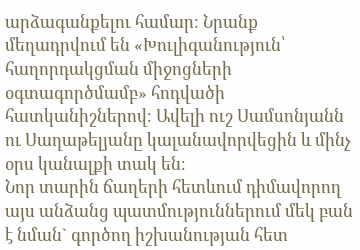արձագանքելու համար։ Նրանք մեղադրվում են «Խուլիգանություն՝ հաղորդակցման միջոցների օգտագործմամբ» հոդվածի հատկանիշներով։ Ավելի ուշ Սամսոնյանն ու Սաղաթելյանը կալանավորվեցին և մինչ օրս կանալքի տակ են։
Նոր տարին ճաղերի հետևում դիմավորող այս անձանց պատմություններում մեկ բան է նման` գործող իշխանության հետ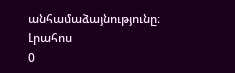անհամաձայնությունը։
Լրահոս
0